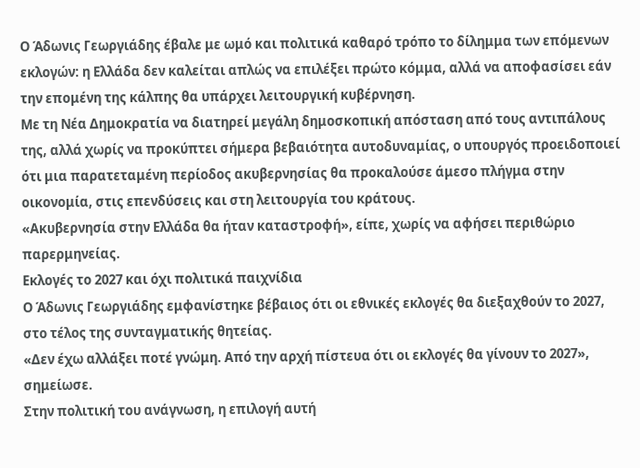Ο Άδωνις Γεωργιάδης έβαλε με ωμό και πολιτικά καθαρό τρόπο το δίλημμα των επόμενων εκλογών: η Ελλάδα δεν καλείται απλώς να επιλέξει πρώτο κόμμα, αλλά να αποφασίσει εάν την επομένη της κάλπης θα υπάρχει λειτουργική κυβέρνηση.
Με τη Νέα Δημοκρατία να διατηρεί μεγάλη δημοσκοπική απόσταση από τους αντιπάλους της, αλλά χωρίς να προκύπτει σήμερα βεβαιότητα αυτοδυναμίας, ο υπουργός προειδοποιεί ότι μια παρατεταμένη περίοδος ακυβερνησίας θα προκαλούσε άμεσο πλήγμα στην οικονομία, στις επενδύσεις και στη λειτουργία του κράτους.
«Ακυβερνησία στην Ελλάδα θα ήταν καταστροφή», είπε, χωρίς να αφήσει περιθώριο παρερμηνείας.
Εκλογές το 2027 και όχι πολιτικά παιχνίδια
Ο Άδωνις Γεωργιάδης εμφανίστηκε βέβαιος ότι οι εθνικές εκλογές θα διεξαχθούν το 2027, στο τέλος της συνταγματικής θητείας.
«Δεν έχω αλλάξει ποτέ γνώμη. Από την αρχή πίστευα ότι οι εκλογές θα γίνουν το 2027», σημείωσε.
Στην πολιτική του ανάγνωση, η επιλογή αυτή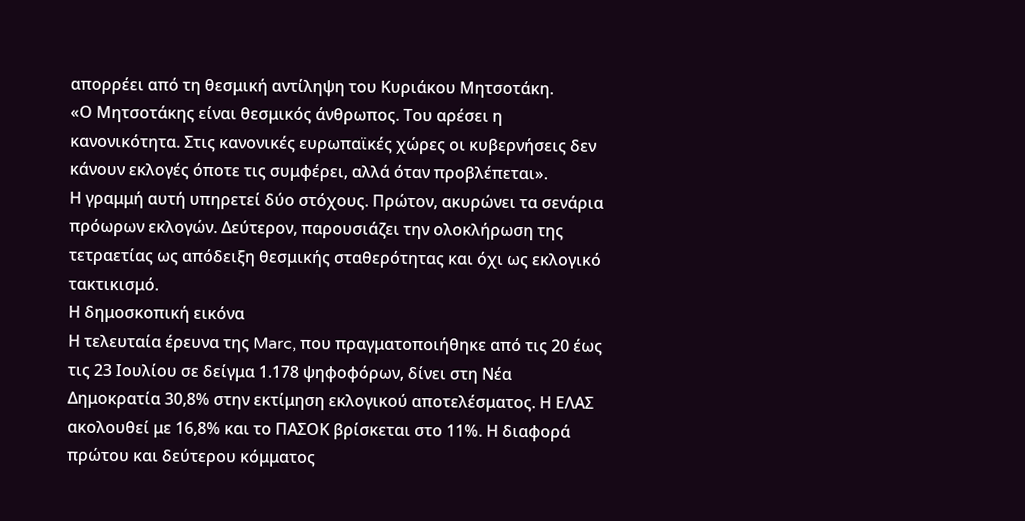απορρέει από τη θεσμική αντίληψη του Κυριάκου Μητσοτάκη.
«Ο Μητσοτάκης είναι θεσμικός άνθρωπος. Του αρέσει η κανονικότητα. Στις κανονικές ευρωπαϊκές χώρες οι κυβερνήσεις δεν κάνουν εκλογές όποτε τις συμφέρει, αλλά όταν προβλέπεται».
Η γραμμή αυτή υπηρετεί δύο στόχους. Πρώτον, ακυρώνει τα σενάρια πρόωρων εκλογών. Δεύτερον, παρουσιάζει την ολοκλήρωση της τετραετίας ως απόδειξη θεσμικής σταθερότητας και όχι ως εκλογικό τακτικισμό.
Η δημοσκοπική εικόνα
Η τελευταία έρευνα της Marc, που πραγματοποιήθηκε από τις 20 έως τις 23 Ιουλίου σε δείγμα 1.178 ψηφοφόρων, δίνει στη Νέα Δημοκρατία 30,8% στην εκτίμηση εκλογικού αποτελέσματος. Η ΕΛΑΣ ακολουθεί με 16,8% και το ΠΑΣΟΚ βρίσκεται στο 11%. Η διαφορά πρώτου και δεύτερου κόμματος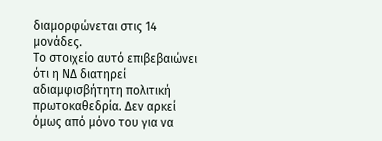διαμορφώνεται στις 14 μονάδες.
Το στοιχείο αυτό επιβεβαιώνει ότι η ΝΔ διατηρεί αδιαμφισβήτητη πολιτική πρωτοκαθεδρία. Δεν αρκεί όμως από μόνο του για να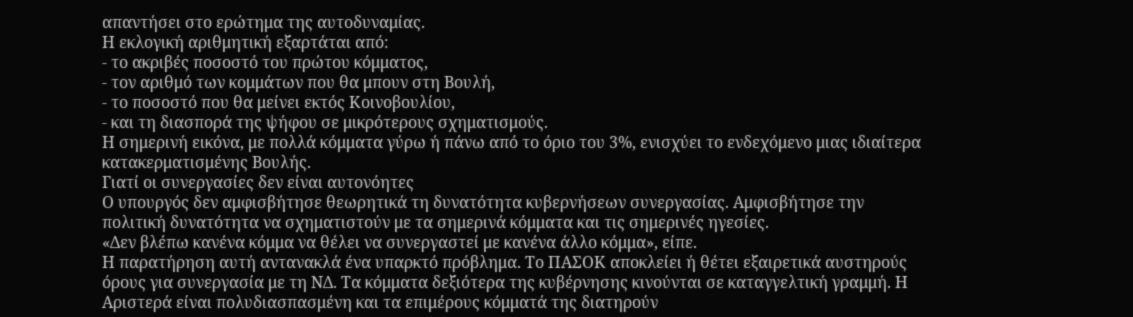απαντήσει στο ερώτημα της αυτοδυναμίας.
Η εκλογική αριθμητική εξαρτάται από:
- το ακριβές ποσοστό του πρώτου κόμματος,
- τον αριθμό των κομμάτων που θα μπουν στη Βουλή,
- το ποσοστό που θα μείνει εκτός Κοινοβουλίου,
- και τη διασπορά της ψήφου σε μικρότερους σχηματισμούς.
Η σημερινή εικόνα, με πολλά κόμματα γύρω ή πάνω από το όριο του 3%, ενισχύει το ενδεχόμενο μιας ιδιαίτερα κατακερματισμένης Βουλής.
Γιατί οι συνεργασίες δεν είναι αυτονόητες
Ο υπουργός δεν αμφισβήτησε θεωρητικά τη δυνατότητα κυβερνήσεων συνεργασίας. Αμφισβήτησε την πολιτική δυνατότητα να σχηματιστούν με τα σημερινά κόμματα και τις σημερινές ηγεσίες.
«Δεν βλέπω κανένα κόμμα να θέλει να συνεργαστεί με κανένα άλλο κόμμα», είπε.
Η παρατήρηση αυτή αντανακλά ένα υπαρκτό πρόβλημα. Το ΠΑΣΟΚ αποκλείει ή θέτει εξαιρετικά αυστηρούς όρους για συνεργασία με τη ΝΔ. Τα κόμματα δεξιότερα της κυβέρνησης κινούνται σε καταγγελτική γραμμή. Η Αριστερά είναι πολυδιασπασμένη και τα επιμέρους κόμματά της διατηρούν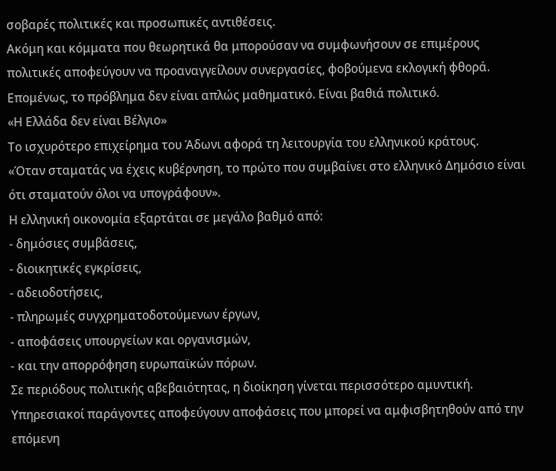σοβαρές πολιτικές και προσωπικές αντιθέσεις.
Ακόμη και κόμματα που θεωρητικά θα μπορούσαν να συμφωνήσουν σε επιμέρους πολιτικές αποφεύγουν να προαναγγείλουν συνεργασίες, φοβούμενα εκλογική φθορά.
Επομένως, το πρόβλημα δεν είναι απλώς μαθηματικό. Είναι βαθιά πολιτικό.
«Η Ελλάδα δεν είναι Βέλγιο»
Το ισχυρότερο επιχείρημα του Άδωνι αφορά τη λειτουργία του ελληνικού κράτους.
«Όταν σταματάς να έχεις κυβέρνηση, το πρώτο που συμβαίνει στο ελληνικό Δημόσιο είναι ότι σταματούν όλοι να υπογράφουν».
Η ελληνική οικονομία εξαρτάται σε μεγάλο βαθμό από:
- δημόσιες συμβάσεις,
- διοικητικές εγκρίσεις,
- αδειοδοτήσεις,
- πληρωμές συγχρηματοδοτούμενων έργων,
- αποφάσεις υπουργείων και οργανισμών,
- και την απορρόφηση ευρωπαϊκών πόρων.
Σε περιόδους πολιτικής αβεβαιότητας, η διοίκηση γίνεται περισσότερο αμυντική. Υπηρεσιακοί παράγοντες αποφεύγουν αποφάσεις που μπορεί να αμφισβητηθούν από την επόμενη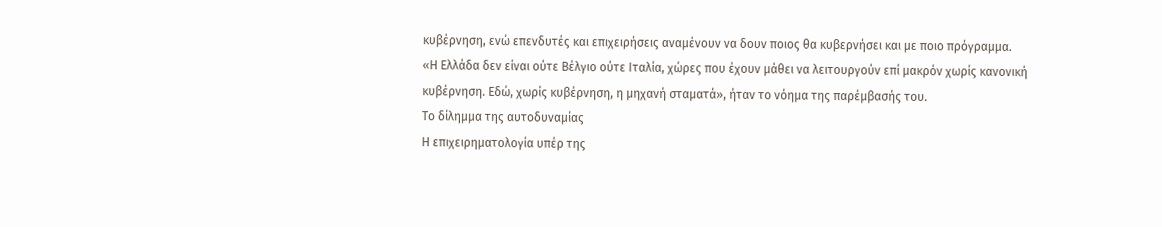κυβέρνηση, ενώ επενδυτές και επιχειρήσεις αναμένουν να δουν ποιος θα κυβερνήσει και με ποιο πρόγραμμα.
«Η Ελλάδα δεν είναι ούτε Βέλγιο ούτε Ιταλία, χώρες που έχουν μάθει να λειτουργούν επί μακρόν χωρίς κανονική κυβέρνηση. Εδώ, χωρίς κυβέρνηση, η μηχανή σταματά», ήταν το νόημα της παρέμβασής του.
Το δίλημμα της αυτοδυναμίας
Η επιχειρηματολογία υπέρ της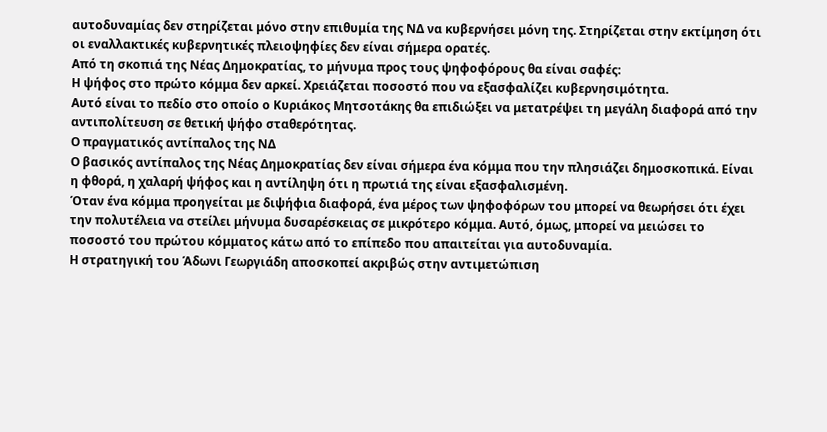αυτοδυναμίας δεν στηρίζεται μόνο στην επιθυμία της ΝΔ να κυβερνήσει μόνη της. Στηρίζεται στην εκτίμηση ότι οι εναλλακτικές κυβερνητικές πλειοψηφίες δεν είναι σήμερα ορατές.
Από τη σκοπιά της Νέας Δημοκρατίας, το μήνυμα προς τους ψηφοφόρους θα είναι σαφές:
Η ψήφος στο πρώτο κόμμα δεν αρκεί. Χρειάζεται ποσοστό που να εξασφαλίζει κυβερνησιμότητα.
Αυτό είναι το πεδίο στο οποίο ο Κυριάκος Μητσοτάκης θα επιδιώξει να μετατρέψει τη μεγάλη διαφορά από την αντιπολίτευση σε θετική ψήφο σταθερότητας.
Ο πραγματικός αντίπαλος της ΝΔ
Ο βασικός αντίπαλος της Νέας Δημοκρατίας δεν είναι σήμερα ένα κόμμα που την πλησιάζει δημοσκοπικά. Είναι η φθορά, η χαλαρή ψήφος και η αντίληψη ότι η πρωτιά της είναι εξασφαλισμένη.
Όταν ένα κόμμα προηγείται με διψήφια διαφορά, ένα μέρος των ψηφοφόρων του μπορεί να θεωρήσει ότι έχει την πολυτέλεια να στείλει μήνυμα δυσαρέσκειας σε μικρότερο κόμμα. Αυτό, όμως, μπορεί να μειώσει το ποσοστό του πρώτου κόμματος κάτω από το επίπεδο που απαιτείται για αυτοδυναμία.
Η στρατηγική του Άδωνι Γεωργιάδη αποσκοπεί ακριβώς στην αντιμετώπιση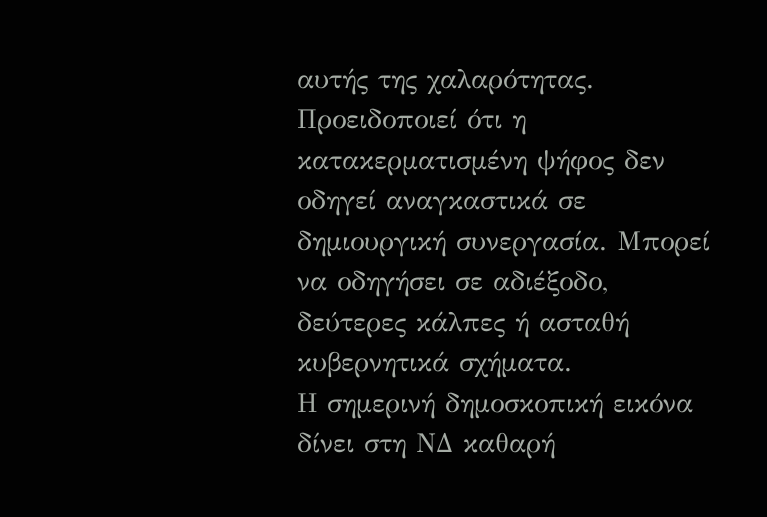αυτής της χαλαρότητας. Προειδοποιεί ότι η κατακερματισμένη ψήφος δεν οδηγεί αναγκαστικά σε δημιουργική συνεργασία. Μπορεί να οδηγήσει σε αδιέξοδο, δεύτερες κάλπες ή ασταθή κυβερνητικά σχήματα.
Η σημερινή δημοσκοπική εικόνα δίνει στη ΝΔ καθαρή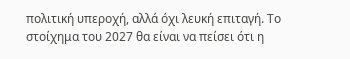πολιτική υπεροχή, αλλά όχι λευκή επιταγή. Το στοίχημα του 2027 θα είναι να πείσει ότι η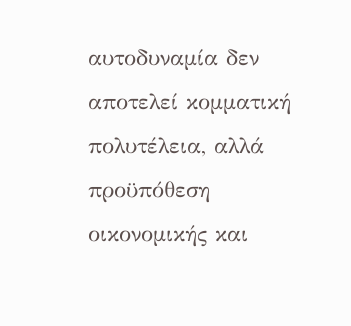αυτοδυναμία δεν αποτελεί κομματική πολυτέλεια, αλλά προϋπόθεση οικονομικής και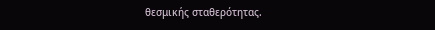θεσμικής σταθερότητας.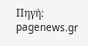Πηγή: pagenews.gr